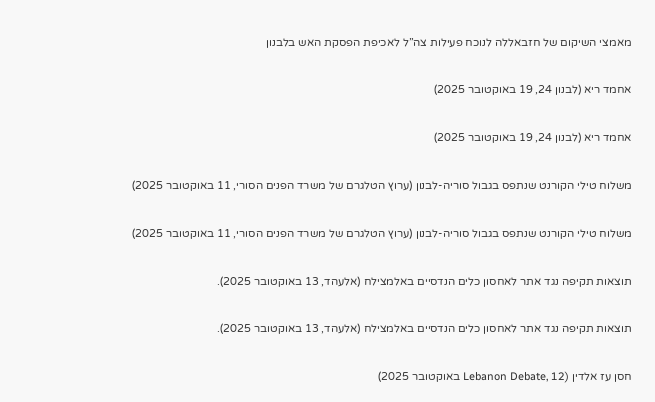מאמצי השיקום של חזבאללה לנוכח פעילות צה”ל לאכיפת הפסקת האש בלבנון

אחמד ריא (לבנון 24, 19 באוקטובר 2025)

אחמד ריא (לבנון 24, 19 באוקטובר 2025)

משלוח טילי הקורנט שנתפס בגבול סוריה-לבנון (ערוץ הטלגרם של משרד הפנים הסורי, 11 באוקטובר 2025)

משלוח טילי הקורנט שנתפס בגבול סוריה-לבנון (ערוץ הטלגרם של משרד הפנים הסורי, 11 באוקטובר 2025)

תוצאות תקיפה נגד אתר לאחסון כלים הנדסיים באלמצילח (אלעהד, 13 באוקטובר 2025).

תוצאות תקיפה נגד אתר לאחסון כלים הנדסיים באלמצילח (אלעהד, 13 באוקטובר 2025).

חסן עז אלדין (Lebanon Debate, 12 באוקטובר 2025)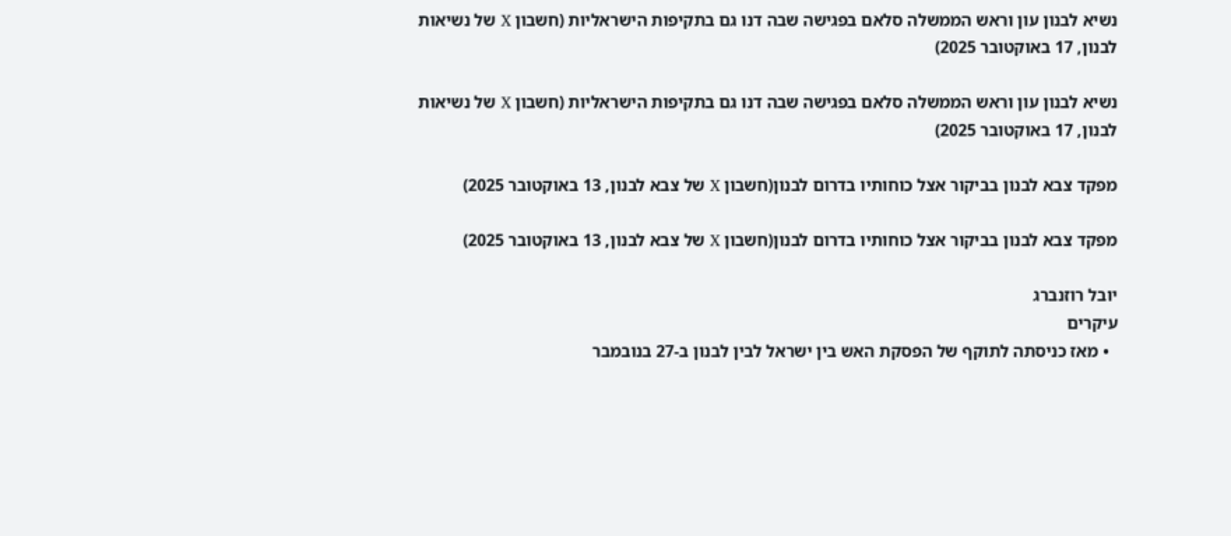נשיא לבנון עון וראש הממשלה סלאם בפגישה שבה דנו גם בתקיפות הישראליות (חשבון X של נשיאות לבנון, 17 באוקטובר 2025)

נשיא לבנון עון וראש הממשלה סלאם בפגישה שבה דנו גם בתקיפות הישראליות (חשבון X של נשיאות לבנון, 17 באוקטובר 2025)

מפקד צבא לבנון בביקור אצל כוחותיו בדרום לבנון(חשבון X של צבא לבנון, 13 באוקטובר 2025)

מפקד צבא לבנון בביקור אצל כוחותיו בדרום לבנון(חשבון X של צבא לבנון, 13 באוקטובר 2025)

יובל רוזנברג
עיקרים
  • מאז כניסתה לתוקף של הפסקת האש בין ישראל לבין לבנון ב-27 בנובמבר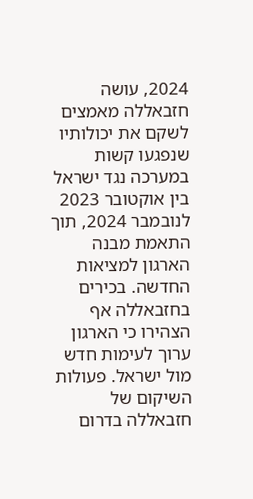2024, עושה חזבאללה מאמצים לשקם את יכולותיו שנפגעו קשות במערכה נגד ישראל בין אוקטובר 2023 לנובמבר 2024, תוך התאמת מבנה הארגון למציאות החדשה. בכירים בחזבאללה אף הצהירו כי הארגון ערוך לעימות חדש מול ישראל. פעולות השיקום של חזבאללה בדרום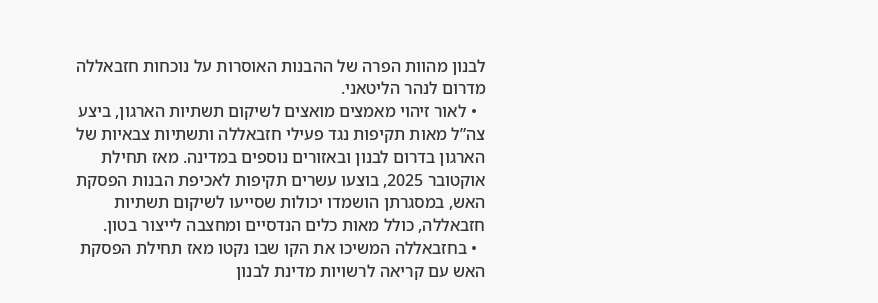לבנון מהוות הפרה של ההבנות האוסרות על נוכחות חזבאללה מדרום לנהר הליטאני.
  • לאור זיהוי מאמצים מואצים לשיקום תשתיות הארגון, ביצע צה”ל מאות תקיפות נגד פעילי חזבאללה ותשתיות צבאיות של הארגון בדרום לבנון ובאזורים נוספים במדינה. מאז תחילת אוקטובר 2025, בוצעו עשרים תקיפות לאכיפת הבנות הפסקת האש, במסגרתן הושמדו יכולות שסייעו לשיקום תשתיות חזבאללה, כולל מאות כלים הנדסיים ומחצבה לייצור בטון.
  • בחזבאללה המשיכו את הקו שבו נקטו מאז תחילת הפסקת האש עם קריאה לרשויות מדינת לבנון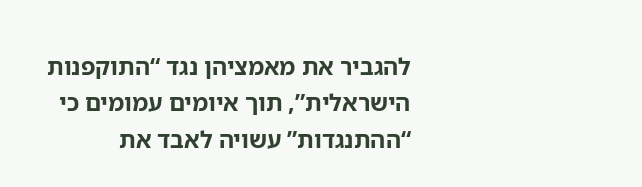להגביר את מאמציהן נגד “התוקפנות הישראלית”, תוך איומים עמומים כי “ההתנגדות” עשויה לאבד את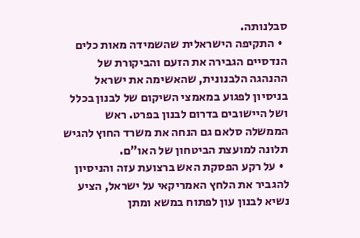סבלנותה.
  • התקיפה הישראלית שהשמידה מאות כלים הנדסיים הגבירה את הזעם והביקורת של ההנהגה הלבנונית, שהאשימה את ישראל בניסיון לפגוע במאמצי השיקום של לבנון בכלל ושל היישובים בדרום לבנון בפרט. ראש הממשלה סלאם גם הנחה את משרד החוץ להגיש תלונה למועצת הביטחון של האו”ם.
  • על רקע הפסקת האש ברצועת עזה והניסיון להגביר את הלחץ האמריקאי על ישראל, הציע נשיא לבנון עון לפתוח במשא ומתן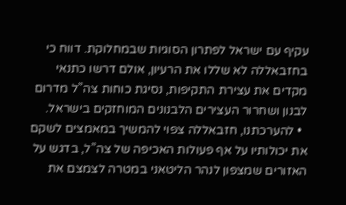עקיף עם ישראל לפתרון הסוגיות שבמחלוקת. דווח כי בחזבאללה לא שללו את הרעיון, אולם דרשו כתנאי מקדים את עצירת התקיפות, נסיגת כוחות צה”ל מדרום לבנון ושחרור העצירים הלבנונים המוחזקים בישראל.
  • להערכתנו, חזבאללה צפוי להמשיך במאמצים לשקם את יכולותיו על אף פעולות האכיפה של צה”ל, בדגש על האזורים שמצפון לנהר הליטאני במטרה לצמצם את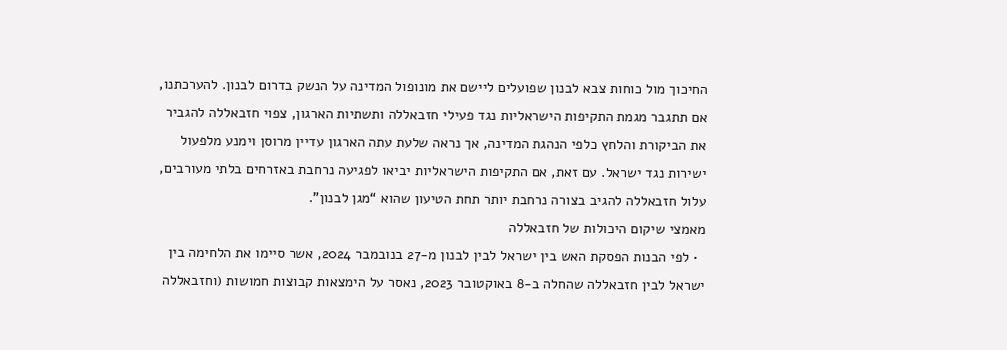החיכוך מול כוחות צבא לבנון שפועלים ליישם את מונופול המדינה על הנשק בדרום לבנון. להערכתנו, אם תתגבר מגמת התקיפות הישראליות נגד פעילי חזבאללה ותשתיות הארגון, צפוי חזבאללה להגביר את הביקורת והלחץ כלפי הנהגת המדינה, אך נראה שלעת עתה הארגון עדיין מרוסן וימנע מלפעול ישירות נגד ישראל. עם זאת, אם התקיפות הישראליות יביאו לפגיעה נרחבת באזרחים בלתי מעורבים, עלול חזבאללה להגיב בצורה נרחבת יותר תחת הטיעון שהוא “מגן לבנון”.
מאמצי שיקום היכולות של חזבאללה
  • לפי הבנות הפסקת האש בין ישראל לבין לבנון מ-27 בנובמבר 2024, אשר סיימו את הלחימה בין ישראל לבין חזבאללה שהחלה ב-8 באוקטובר 2023, נאסר על הימצאות קבוצות חמושות (וחזבאללה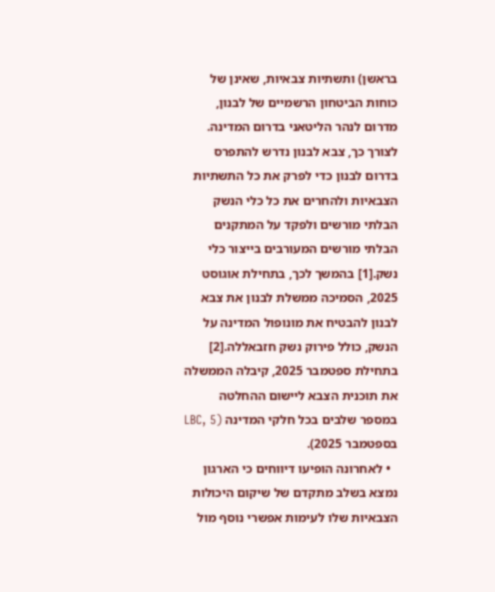בראשן) ותשתיות צבאיות, שאינן של כוחות הביטחון הרשמיים של לבנון, מדרום לנהר הליטאני בדרום המדינה. לצורך כך, צבא לבנון נדרש להתפרס בדרום לבנון כדי לפרק את כל התשתיות הצבאיות ולהחרים את כל כלי הנשק הבלתי מורשים ולפקד על המתקנים הבלתי מורשים המעורבים בייצור כלי נשק.[1] בהמשך לכך, בתחילת אוגוסט 2025, הסמיכה ממשלת לבנון את צבא לבנון להבטיח את מונופול המדינה על הנשק, כולל פירוק נשק חזבאללה.[2] בתחילת ספטמבר 2025, קיבלה הממשלה את תוכנית הצבא ליישום ההחלטה במספר שלבים בכל חלקי המדינה (LBC, 5 בספטמבר 2025).
  • לאחרונה הופיעו דיווחים כי הארגון נמצא בשלב מתקדם של שיקום היכולות הצבאיות שלו לעימות אפשרי נוסף מול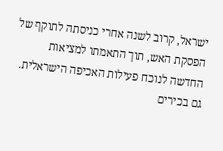ישראל, קרוב לשנה אחרי כניסתה לתוקף של הפסקת האש, תוך התאמתו למציאות החדשה לנוכח פעילות האכיפה הישראלית. גם בכירים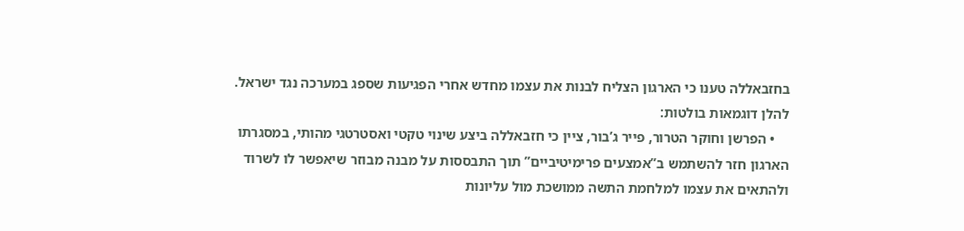בחזבאללה טענו כי הארגון הצליח לבנות את עצמו מחדש אחרי הפגיעות שספג במערכה נגד ישראל. להלן דוגמאות בולטות:
    • הפרשן וחוקר הטרור, פייר ג’בור, ציין כי חזבאללה ביצע שינוי טקטי ואסטרטגי מהותי, במסגרתו הארגון חזר להשתמש ב”אמצעים פרימיטיביים” תוך התבססות על מבנה מבוזר שיאפשר לו לשרוד ולהתאים את עצמו למלחמת התשה ממושכת מול עליונות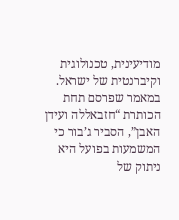מודיעינית, טכנולוגית וקיברנטית של ישראל. במאמר שפרסם תחת הכותרת “חזבאללה ועידן האבן”, הסביר ג’בור כי המשמעות בפועל היא ניתוק של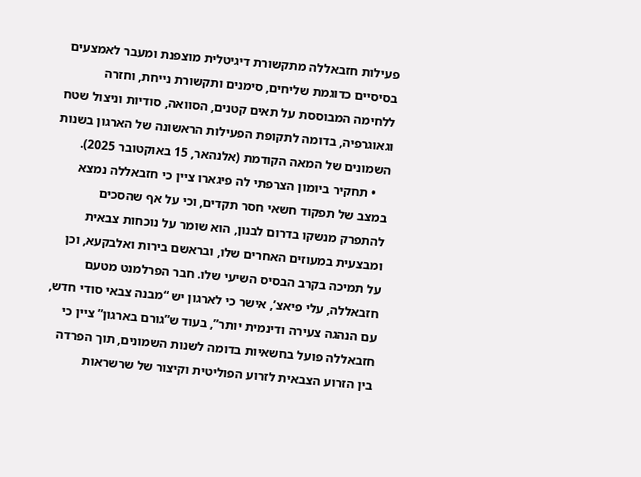פעילות חזבאללה מתקשורת דיגיטלית מוצפנת ומעבר לאמצעים בסיסיים כדוגמת שליחים, סימנים ותקשורת נייחת, וחזרה ללחימה המבוססת על תאים קטנים, הסוואה, סודיות וניצול שטח וגאוגרפיה, בדומה לתקופת הפעילות הראשונה של הארגון בשנות השמונים של המאה הקודמת (אלנהאר, 15 באוקטובר 2025).
    • תחקיר ביומון הצרפתי לה פיגארו ציין כי חזבאללה נמצא במצב של תפקוד חשאי חסר תקדים, וכי על אף שהסכים להתפרק מנשקו בדרום לבנון, הוא שומר על נוכחות צבאית ומבצעית במעוזים האחרים שלו, ובראשם בירות ואלבקעא, וכן על תמיכה בקרב הבסיס השיעי שלו. חבר הפרלמנט מטעם חזבאללה, עלי פיאצ’, אישר כי לארגון יש “מבנה צבאי סודי חדש, עם הנהגה צעירה ודינמית יותר”, בעוד ש”גורם בארגון” ציין כי חזבאללה פועל בחשאיות בדומה לשנות השמונים, תוך הפרדה בין הזרוע הצבאית לזרוע הפוליטית וקיצור של שרשראות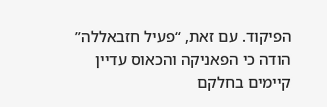הפיקוד. עם זאת, “פעיל חזבאללה” הודה כי הפאניקה והכאוס עדיין קיימים בחלקם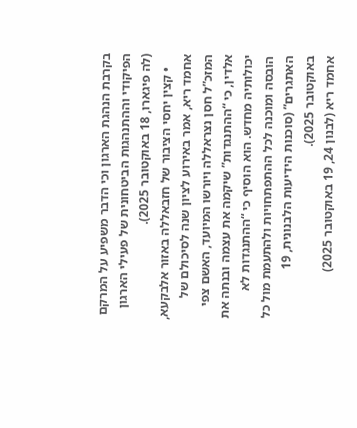בקרבת הנהגת הארגון וכי הדבר משפיע על המרקם הפיקודי וההתנהגות הביטחונית של פעילי הארגון (לה פיגארו, 18 באוקטובר 2025).
    • קצין יחסי הציבור של חזבאללה באזור אלבקעא, אחמד ריא, אמר באירוע לציון שנה לסיכולם של המזכ”ל חסן נצראללה ויורשו המיועד, האשם צפי אלדין, כי “ההתנגדות” שיקמה את עצמה ובנתה את יכולותיה מחדש. הוא הוסיף כי “ההתנגדות לא הובסה ומוכנה לכל ההתפתחויות ולהתעמת מול כל האתגרים” (סוכנות הידיעות הלבנונית, 19 באוקטובר 2025).
אחמד ריא (לבנון 24, 19 באוקטובר 2025)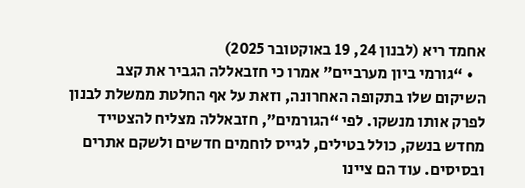אחמד ריא (לבנון 24, 19 באוקטובר 2025)
    • “גורמי ביון מערביים” אמרו כי חזבאללה הגביר את קצב השיקום שלו בתקופה האחרונה, וזאת על אף החלטת ממשלת לבנון לפרק אותו מנשקו. לפי “הגורמים”, חזבאללה מצליח להצטייד מחדש בנשק, כולל בטילים, לגייס לוחמים חדשים ולשקם אתרים ובסיסים. עוד הם ציינו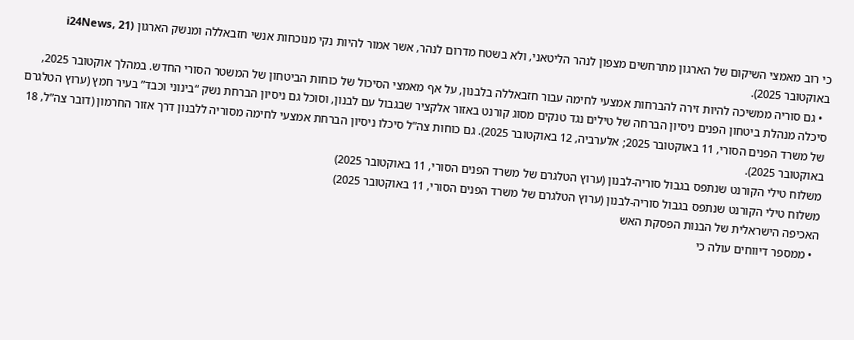כי רוב מאמצי השיקום של הארגון מתרחשים מצפון לנהר הליטאני, ולא בשטח מדרום לנהר, אשר אמור להיות נקי מנוכחות אנשי חזבאללה ומנשק הארגון (i24News, 21 באוקטובר 2025).
  • גם סוריה ממשיכה להיות זירה להברחות אמצעי לחימה עבור חזבאללה בלבנון, על אף מאמצי הסיכול של כוחות הביטחון של המשטר הסורי החדש. במהלך אוקטובר 2025, סיכלה מנהלת ביטחון הפנים ניסיון הברחה של טילים נגד טנקים מסוג קורנט באזור אלקציר שבגבול עם לבנון, וסוכל גם ניסיון הברחת נשק “בינוני וכבד” בעיר חמץ (ערוץ הטלגרם של משרד הפנים הסורי, 11 באוקטובר 2025; אלערביה, 12 באוקטובר 2025). גם כוחות צה”ל סיכלו ניסיון הברחת אמצעי לחימה מסוריה ללבנון דרך אזור החרמון (דובר צה”ל, 18 באוקטובר 2025).
משלוח טילי הקורנט שנתפס בגבול סוריה-לבנון (ערוץ הטלגרם של משרד הפנים הסורי, 11 באוקטובר 2025)
משלוח טילי הקורנט שנתפס בגבול סוריה-לבנון (ערוץ הטלגרם של משרד הפנים הסורי, 11 באוקטובר 2025)
האכיפה הישראלית של הבנות הפסקת האש
  • ממספר דיווחים עולה כי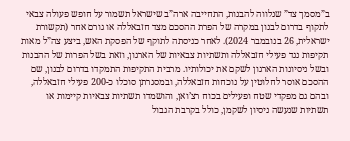ב”מסמך צד” שנלווה להבנות, התחייבה ארה”ב שישראל תשמור על חופש פעולה צבאי לתקוף בדרום לבנון במקרה של הפרת ההסכם מצד חזבאללה או גורם אחר (תקשורת ישראלית, 26 בנובמבר 2024). לאחר כניסתה לתוקף של הפסקת האש, ביצע צה”ל מאות תקיפות נגד פעילי חזבאללה ותשתיות צבאיות של הארגון, וזאת בשל הפרות של ההבנות ובשל ניסיונות הארגון לשקם את יכולותיו. מרבית התקיפות התמקדו בדרום לבנון, שם ההסכם אוסר לחלוטין על נוכחות חזבאללה, ובמסגרתן סוכלו כ-200 פעילי חזבאללה, ובהם גם מפקדי שטח ופעילים בכוח רצ’ואן, והושמדו תשתיות צבאיות קיימות או תשתיות שנעשה ניסיון לשקמן, כולל בקרבת הגבול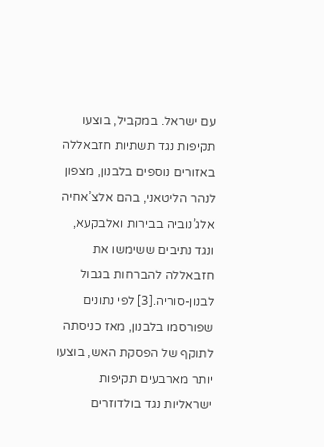עם ישראל. במקביל, בוצעו תקיפות נגד תשתיות חזבאללה באזורים נוספים בלבנון, מצפון לנהר הליטאני, בהם אלצ’אחיה אלג’נוביה בבירות ואלבקעא, ונגד נתיבים ששימשו את חזבאללה להברחות בגבול לבנון-סוריה.[3] לפי נתונים שפורסמו בלבנון, מאז כניסתה לתוקף של הפסקת האש, בוצעו יותר מארבעים תקיפות ישראליות נגד בולדוזרים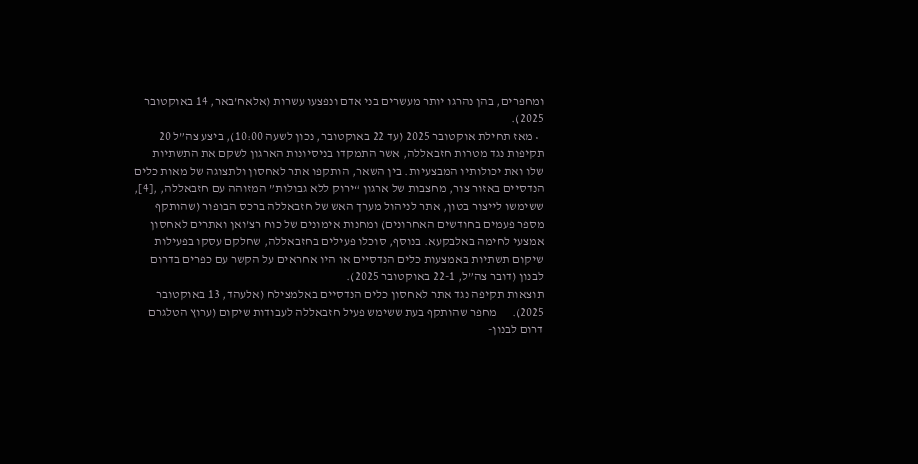ומחפרים, בהן נהרגו יותר מעשרים בני אדם ונפצעו עשרות (אלאח’באר, 14 באוקטובר 2025).
  • מאז תחילת אוקטובר 2025 (עד 22 באוקטובר, נכון לשעה 10:00), ביצע צה”ל 20 תקיפות נגד מטרות חזבאללה, אשר התמקדו בניסיונות הארגון לשקם את התשתיות שלו ואת יכולותיו המבצעיות. בין השאר, הותקפו אתר לאחסון ולתצוגה של מאות כלים הנדסיים באזור צור, מחצבות של ארגון “ירוק ללא גבולות” המזוהה עם חזבאללה, ,[4], ששימשו לייצור בטון, אתר לניהול מערך האש של חזבאללה ברכס הבופור (שהותקף מספר פעמים בחודשים האחרונים) ומחנות אימונים של כוח רצ’ואן ואתרים לאחסון אמצעי לחימה באלבקעא. בנוסף, סוכלו פעילים בחזבאללה, שחלקם עסקו בפעילות שיקום תשתיות באמצעות כלים הנדסיים או היו אחראים על הקשר עם כפרים בדרום לבנון (דובר צה”ל, 22-1 באוקטובר 2025).
תוצאות תקיפה נגד אתר לאחסון כלים הנדסיים באלמצילח (אלעהד, 13 באוקטובר 2025).      מחפר שהותקף בעת ששימש פעיל חזבאללה לעבודות שיקום (ערוץ הטלגרם דרום לבנון-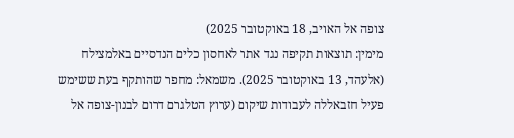צופה אל האויב, 18 באוקטובר 2025)
מימין: תוצאות תקיפה נגד אתר לאחסון כלים הנדסיים באלמצילח (אלעהד, 13 באוקטובר 2025). משמאל: מחפר שהותקף בעת ששימש פעיל חזבאללה לעבודות שיקום (ערוץ הטלגרם דרום לבנון-צופה אל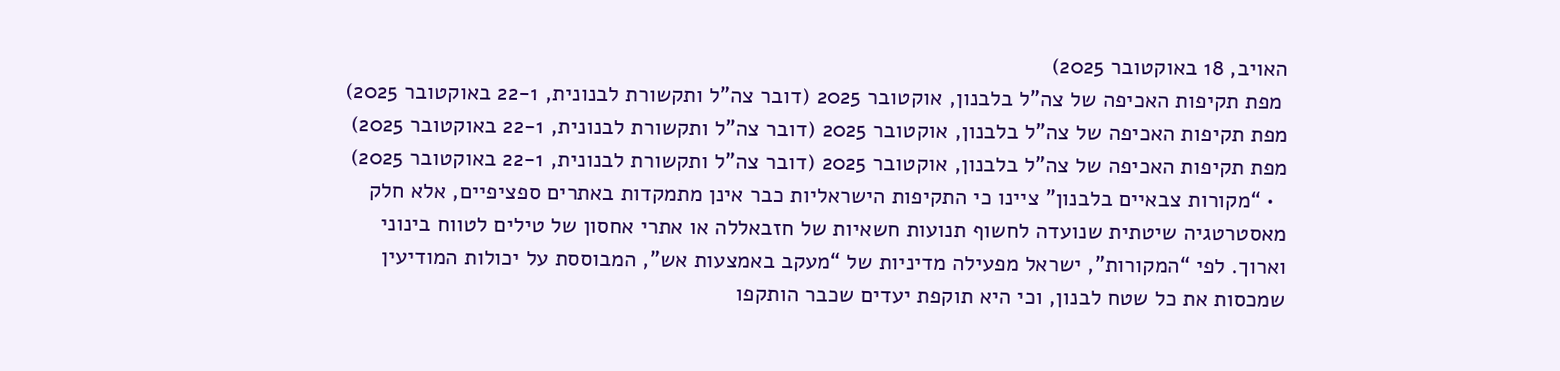האויב, 18 באוקטובר 2025)
 מפת תקיפות האכיפה של צה"ל בלבנון, אוקטובר 2025 (דובר צה"ל ותקשורת לבנונית, 22-1 באוקטובר 2025)     מפת תקיפות האכיפה של צה"ל בלבנון, אוקטובר 2025 (דובר צה"ל ותקשורת לבנונית, 22-1 באוקטובר 2025)
מפת תקיפות האכיפה של צה”ל בלבנון, אוקטובר 2025 (דובר צה”ל ותקשורת לבנונית, 22-1 באוקטובר 2025)
  • “מקורות צבאיים בלבנון” ציינו כי התקיפות הישראליות כבר אינן מתמקדות באתרים ספציפיים, אלא חלק מאסטרטגיה שיטתית שנועדה לחשוף תנועות חשאיות של חזבאללה או אתרי אחסון של טילים לטווח בינוני וארוך. לפי “המקורות”, ישראל מפעילה מדיניות של “מעקב באמצעות אש”, המבוססת על יכולות המודיעין שמכסות את כל שטח לבנון, וכי היא תוקפת יעדים שכבר הותקפו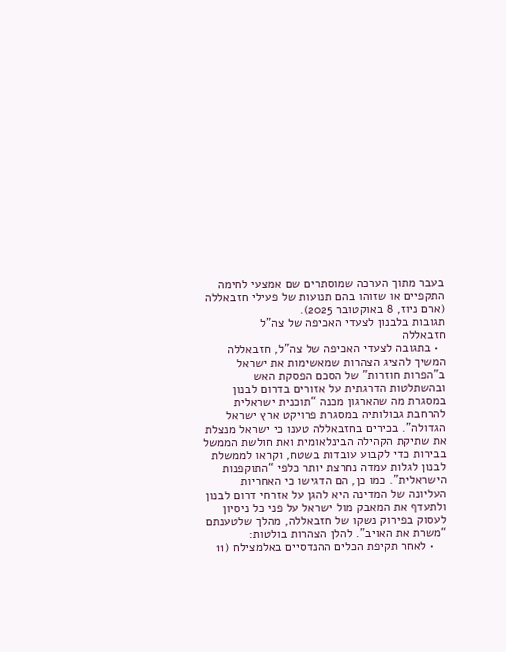בעבר מתוך הערכה שמוסתרים שם אמצעי לחימה התקפיים או שזוהו בהם תנועות של פעילי חזבאללה (ארם ניוז, 8 באוקטובר 2025).
תגובות בלבנון לצעדי האכיפה של צה”ל
חזבאללה
  • בתגובה לצעדי האכיפה של צה”ל, חזבאללה המשיך להציג הצהרות שמאשימות את ישראל ב”הפרות חוזרות” של הסכם הפסקת האש ובהשתלטות הדרגתית על אזורים בדרום לבנון במסגרת מה שהארגון מכנה “תוכנית ישראלית להרחבת גבולותיה במסגרת פרויקט ארץ ישראל הגדולה”. בכירים בחזבאללה טענו כי ישראל מנצלת את שתיקת הקהילה הבינלאומית ואת חולשת הממשל בבירות כדי לקבוע עובדות בשטח, וקראו לממשלת לבנון לגלות עמדה נחרצת יותר כלפי “התוקפנות הישראלית”. כמו כן, הם הדגישו כי האחריות העליונה של המדינה היא להגן על אזרחי דרום לבנון ולתעדף את המאבק מול ישראל על פני כל ניסיון לעסוק בפירוק נשקו של חזבאללה, מהלך שלטענתם “משרת את האויב”. להלן הצהרות בולטות:
    • לאחר תקיפת הכלים ההנדסיים באלמצילח (11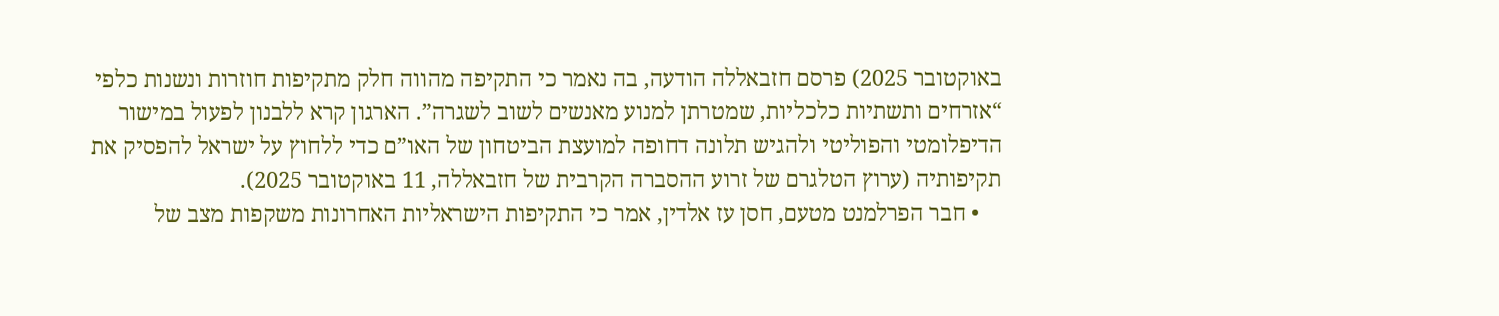באוקטובר 2025) פרסם חזבאללה הודעה, בה נאמר כי התקיפה מהווה חלק מתקיפות חוזרות ונשנות כלפי “אזרחים ותשתיות כלכליות, שמטרתן למנוע מאנשים לשוב לשגרה”. הארגון קרא ללבנון לפעול במישור הדיפלומטי והפוליטי ולהגיש תלונה דחופה למועצת הביטחון של האו”ם כדי ללחוץ על ישראל להפסיק את תקיפותיה (ערוץ הטלגרם של זרוע ההסברה הקרבית של חזבאללה, 11 באוקטובר 2025).
    • חבר הפרלמנט מטעם, חסן עז אלדין, אמר כי התקיפות הישראליות האחרונות משקפות מצב של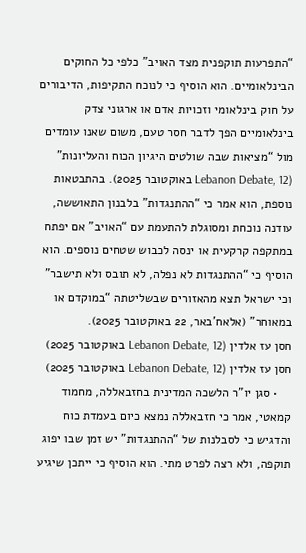“התפרעות תוקפנית מצד האויב” כלפי כל החוקים הבינלאומיים. הוא הוסיף כי לנוכח התקיפות, הדיבורים על חוק בינלאומי וזכויות אדם או ארגוני צדק בינלאומיים הפך לדבר חסר טעם, משום שאנו עומדים מול “מציאות שבה שולטים היגיון הכוח והעליונות” (Lebanon Debate, 12 באוקטובר 2025). בהתבטאות נוספת, הוא אמר כי “ההתנגדות” בלבנון התאוששה, עודנה נוכחת ומסוגלת להתעמת עם “האויב” אם יפתח במתקפה קרקעית או ינסה לכבוש שטחים נוספים. הוא הוסיף כי “ההתנגדות לא נפלה, לא תובס ולא תישבר” וכי ישראל תצא מהאזורים שבשליטתה “במוקדם או במאוחר” (אלאח’באר, 22 באוקטובר 2025).
חסן עז אלדין (Lebanon Debate, 12 באוקטובר 2025)
חסן עז אלדין (Lebanon Debate, 12 באוקטובר 2025)
    • סגן יו”ר הלשכה המדינית בחזבאללה, מחמוד קמאטי, אמר כי חזבאללה נמצא כיום בעמדת כוח והדגיש כי לסבלנות של “ההתנגדות” יש זמן שבו יפוג תוקפה, ולא רצה לפרט מתי. הוא הוסיף כי ייתכן שיגיע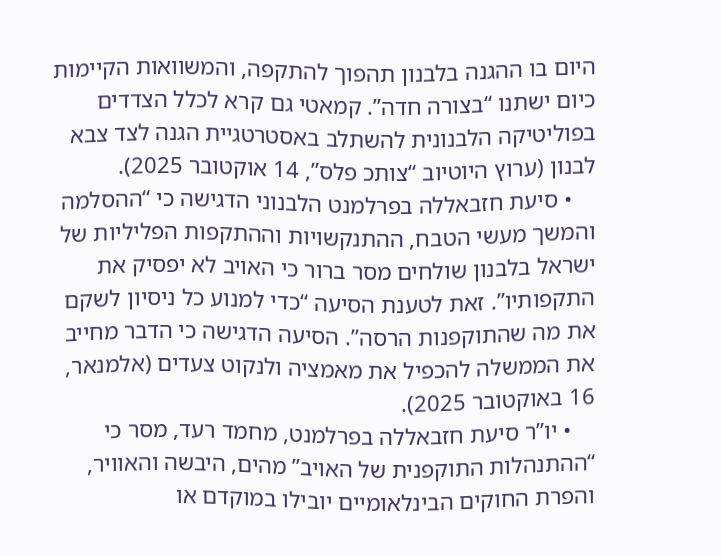היום בו ההגנה בלבנון תהפוך להתקפה, והמשוואות הקיימות כיום ישתנו “בצורה חדה”. קמאטי גם קרא לכלל הצדדים בפוליטיקה הלבנונית להשתלב באסטרטגיית הגנה לצד צבא לבנון (ערוץ היוטיוב “צותכ פלס”, 14 אוקטובר 2025).
    • סיעת חזבאללה בפרלמנט הלבנוני הדגישה כי “ההסלמה והמשך מעשי הטבח, ההתנקשויות וההתקפות הפליליות של ישראל בלבנון שולחים מסר ברור כי האויב לא יפסיק את התקפותיו”. זאת לטענת הסיעה “כדי למנוע כל ניסיון לשקם את מה שהתוקפנות הרסה”. הסיעה הדגישה כי הדבר מחייב את הממשלה להכפיל את מאמציה ולנקוט צעדים (אלמנאר, 16 באוקטובר 2025).
    • יו”ר סיעת חזבאללה בפרלמנט, מחמד רעד, מסר כי “ההתנהלות התוקפנית של האויב” מהים, היבשה והאוויר, והפרת החוקים הבינלאומיים יובילו במוקדם או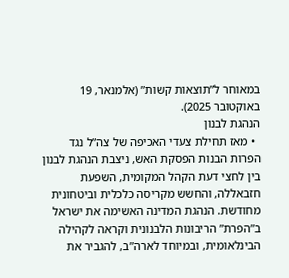במאוחר ל”תוצאות קשות” (אלמנאר, 19 באוקטובר 2025).
הנהגת לבנון
  • מאז תחילת צעדי האכיפה של צה”ל נגד הפרות הבנות הפסקת האש, ניצבת הנהגת לבנון בין לחצי דעת הקהל המקומית, השפעת חזבאללה, והחשש מקריסה כלכלית וביטחונית מחודשת. הנהגת המדינה האשימה את ישראל ב”הפרת” הריבונות הלבנונית וקראה לקהילה הבינלאומית, ובמיוחד לארה”ב, להגביר את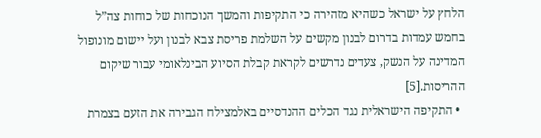הלחץ על ישראל כשהיא מזהירה כי התקיפות והמשך הנוכחות של כוחות צה”ל בחמש עמדות בדרום לבנון מקשים על השלמת פריסת צבא לבנון ועל יישום מונופול המדינה על הנשק, צעדים נדרשים לקראת קבלת הסיוע הבינלאומי עבור שיקום ההריסות.[5]
  • התקיפה הישראלית נגד הכלים ההנדסיים באלמצילח הגבירה את הזעם בצמרת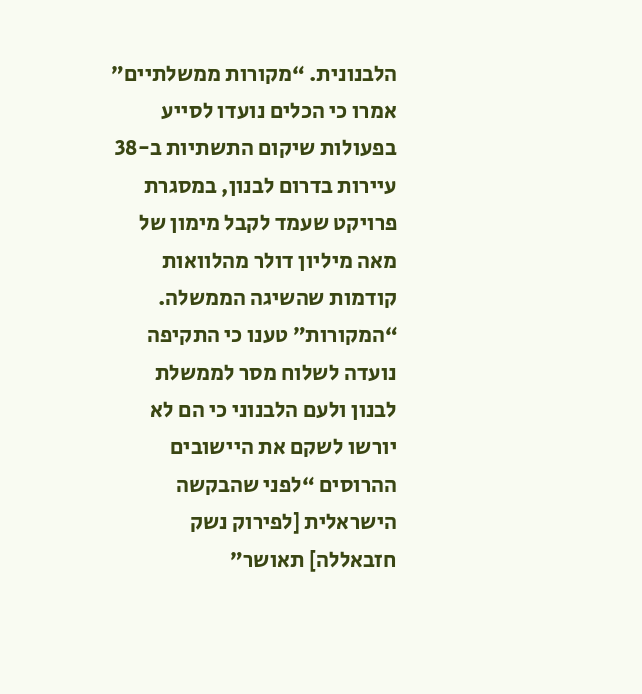הלבנונית. “מקורות ממשלתיים” אמרו כי הכלים נועדו לסייע בפעולות שיקום התשתיות ב-38 עיירות בדרום לבנון, במסגרת פרויקט שעמד לקבל מימון של מאה מיליון דולר מהלוואות קודמות שהשיגה הממשלה. “המקורות” טענו כי התקיפה נועדה לשלוח מסר לממשלת לבנון ולעם הלבנוני כי הם לא יורשו לשקם את היישובים ההרוסים “לפני שהבקשה הישראלית [לפירוק נשק חזבאללה] תאושר”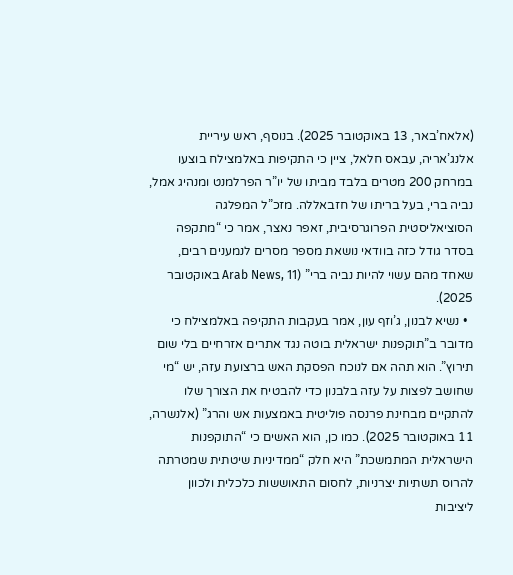(אלאח’באר, 13 באוקטובר 2025). בנוסף, ראש עיריית אלנג’אריה, עבאס חלאל, ציין כי התקיפות באלמצילח בוצעו במרחק 200 מטרים בלבד מביתו של יו”ר הפרלמנט ומנהיג אמל, נביה ברי, בעל בריתו של חזבאללה. מזכ”ל המפלגה הסוציאליסטית הפרוגרסיבית, זאפר נאצר, אמר כי “מתקפה בסדר גודל כזה בוודאי נושאת מספר מסרים לנמענים רבים, שאחד מהם עשוי להיות נביה ברי” (Arab News, 11 באוקטובר 2025).
  • נשיא לבנון, ג’וזף עון, אמר בעקבות התקיפה באלמצילח כי מדובר ב”תוקפנות ישראלית בוטה נגד אתרים אזרחיים בלי שום תירוץ”. הוא תהה אם לנוכח הפסקת האש ברצועת עזה, יש “מי שחושב לפצות על עזה בלבנון כדי להבטיח את הצורך שלו להתקיים מבחינת פרנסה פוליטית באמצעות אש והרג” (אלנשרה, 11 באוקטובר 2025). כמו כן, הוא האשים כי “התוקפנות הישראלית המתמשכת” היא חלק “ממדיניות שיטתית שמטרתה להרוס תשתיות יצרניות, לחסום התאוששות כלכלית ולכוון ליציבות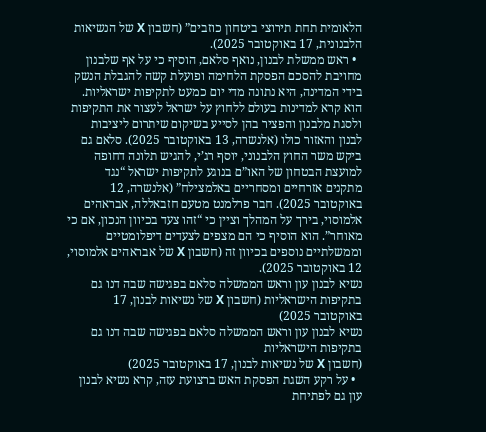הלאומית תחת תירוצי ביטחון כוזבים” (חשבון X של הנשיאות הלבנונית, 17 באוקטובר 2025).
  • ראש ממשלת לבנון, נואף סלאם, הוסיף כי על אף שלבנון מחויבת להסכם הפסקת הלחימה ופועלת קשה להגבלת הנשק בידי המדינה, היא נתונה מדי יום כמעט לתקיפות ישראליות. הוא קרא למדינות בעולם ללחוץ על ישראל לעצור את התקיפות ולסגת מלבנון והפציר בהן לסייע בשיקום שיתרום ליציבות לבנון והאזור כולו (אלנשרה, 13 באוקטובר 2025). סלאם גם ביקש משר החוץ הלבנוני, יוסף רג’י, להגיש תלונה דחופה למועצת הבטחון של האו”ם בנוגע לתקיפות ישראל “נגד מתקנים אזרחיים ומסחריים באלמצילח” (אלנשרה, 12 באוקטובר 2025). חבר פרלמנט מטעם חזבאללה, אבראהים אלמוסוי, בירך על המהלך וציין כי “זהו צעד בכיוון הנכון, אם כי מאוחר”. הוא הוסיף כי הם מצפים לצעדים דיפלומטיים וממשלתיים נוספים בכיוון זה (חשבון X של אבראהים אלמוסוי, 12 באוקטובר 2025).
נשיא לבנון עון וראש הממשלה סלאם בפגישה שבה דנו גם בתקיפות הישראליות (חשבון X של נשיאות לבנון, 17 באוקטובר 2025)
נשיא לבנון עון וראש הממשלה סלאם בפגישה שבה דנו גם בתקיפות הישראליות
(חשבון X של נשיאות לבנון, 17 באוקטובר 2025)
  • על רקע השגת הפסקת האש ברצועת עזה, קרא נשיא לבנון עון גם לפתיחת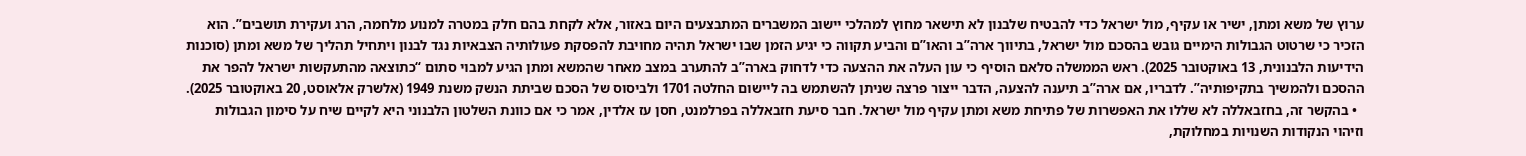ערוץ של משא ומתן, ישיר או עקיף, מול ישראל כדי להבטיח שלבנון לא תישאר מחוץ למהלכי יישוב המשברים המתבצעים היום באזור, אלא לקחת בהם חלק במטרה למנוע מלחמה, הרג ועקירת תושבים”. הוא הזכיר כי שרטוט הגבולות הימיים גובש בהסכם מול ישראל, בתיווך ארה”ב והאו”ם והביע תקווה כי יגיע הזמן שבו ישראל תהיה מחויבת להפסקת פעולותיה הצבאיות נגד לבנון ויתחיל תהליך של משא ומתן (סוכנות הידיעות הלבנונית, 13 באוקטובר 2025). ראש הממשלה סלאם הוסיף כי עון העלה את ההצעה כדי לדחוק בארה”ב להתערב במצב מאחר שהמשא ומתן הגיע למבוי סתום “כתוצאה מהתעקשות ישראל להפר את ההסכם ולהמשיך בתקיפותיה”. לדבריו, אם ארה”ב תיענה להצעה, הדבר ייצור פרצה שניתן להשתמש בה ליישום החלטה 1701 ולביסוס של הסכם שביתת הנשק משנת 1949 (אלשרק אלאוסט, 20 באוקטובר 2025).
  • בהקשר זה, בחזבאללה לא שללו את האפשרות של פתיחת משא ומתן עקיף מול ישראל. חבר סיעת חזבאללה בפרלמנט, חסן עז אלדין, אמר כי אם כוונת השלטון הלבנוני היא לקיים שיח על סימון הגבולות וזיהוי הנקודות השנויות במחלוקת,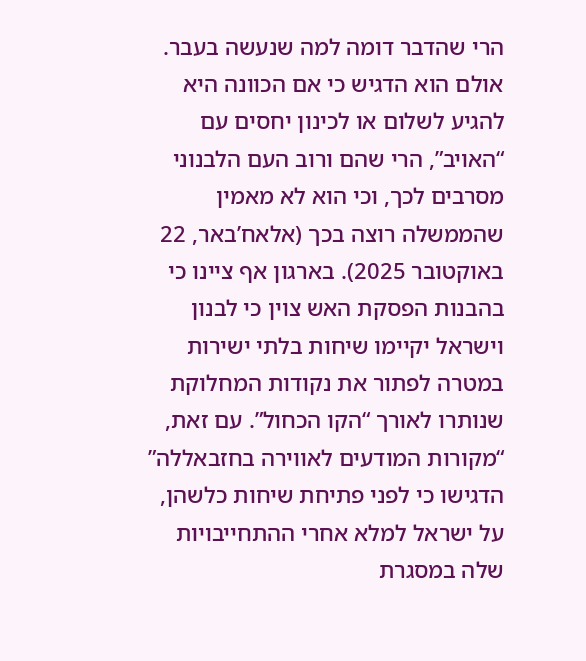הרי שהדבר דומה למה שנעשה בעבר. אולם הוא הדגיש כי אם הכוונה היא להגיע לשלום או לכינון יחסים עם “האויב”, הרי שהם ורוב העם הלבנוני מסרבים לכך, וכי הוא לא מאמין שהממשלה רוצה בכך (אלאח’באר, 22 באוקטובר 2025). בארגון אף ציינו כי בהבנות הפסקת האש צוין כי לבנון וישראל יקיימו שיחות בלתי ישירות במטרה לפתור את נקודות המחלוקת שנותרו לאורך “הקו הכחול”. עם זאת, “מקורות המודעים לאווירה בחזבאללה” הדגישו כי לפני פתיחת שיחות כלשהן, על ישראל למלא אחרי ההתחייבויות שלה במסגרת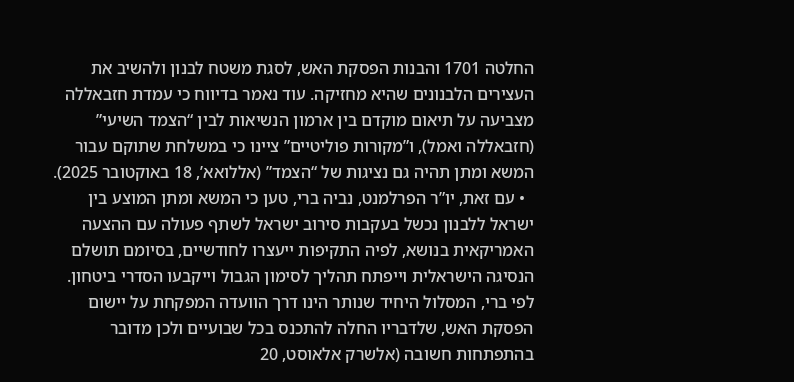החלטה 1701 והבנות הפסקת האש, לסגת משטח לבנון ולהשיב את העצירים הלבנונים שהיא מחזיקה. עוד נאמר בדיווח כי עמדת חזבאללה מצביעה על תיאום מוקדם בין ארמון הנשיאות לבין “הצמד השיעי” (חזבאללה ואמל), ו”מקורות פוליטיים” ציינו כי במשלחת שתוקם עבור המשא ומתן תהיה גם נציגות של “הצמד” (אללואא’, 18 באוקטובר 2025).
  • עם זאת, יו”ר הפרלמנט, נביה ברי, טען כי המשא ומתן המוצע בין ישראל ללבנון נכשל בעקבות סירוב ישראל לשתף פעולה עם ההצעה האמריקאית בנושא, לפיה התקיפות ייעצרו לחודשיים, בסיומם תושלם הנסיגה הישראלית וייפתח תהליך לסימון הגבול וייקבעו הסדרי ביטחון. לפי ברי, המסלול היחיד שנותר הינו דרך הוועדה המפקחת על יישום הפסקת האש, שלדבריו החלה להתכנס בכל שבועיים ולכן מדובר בהתפתחות חשובה (אלשרק אלאוסט, 20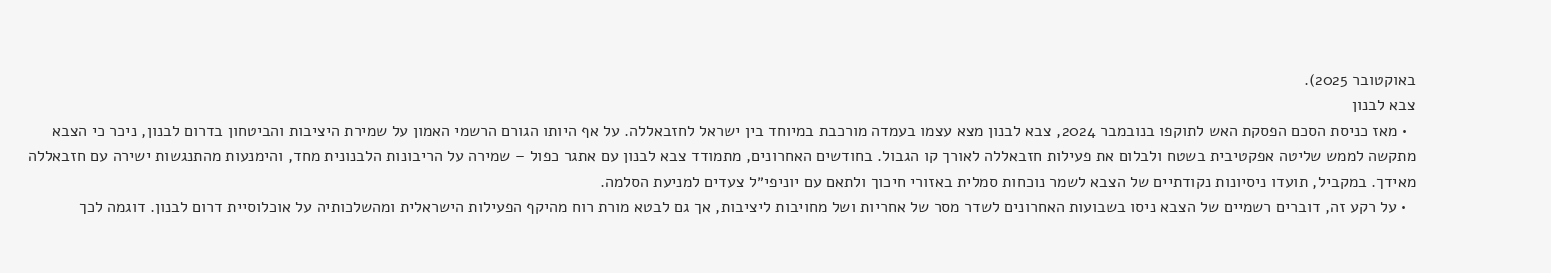באוקטובר 2025).
צבא לבנון
  • מאז כניסת הסכם הפסקת האש לתוקפו בנובמבר 2024, צבא לבנון מצא עצמו בעמדה מורכבת במיוחד בין ישראל לחזבאללה. על אף היותו הגורם הרשמי האמון על שמירת היציבות והביטחון בדרום לבנון, ניכר כי הצבא מתקשה לממש שליטה אפקטיבית בשטח ולבלום את פעילות חזבאללה לאורך קו הגבול. בחודשים האחרונים, מתמודד צבא לבנון עם אתגר כפול – שמירה על הריבונות הלבנונית מחד, והימנעות מהתנגשות ישירה עם חזבאללה מאידך. במקביל, תועדו ניסיונות נקודתיים של הצבא לשמר נוכחות סמלית באזורי חיכוך ולתאם עם יוניפי״ל צעדים למניעת הסלמה.
  • על רקע זה, דוברים רשמיים של הצבא ניסו בשבועות האחרונים לשדר מסר של אחריות ושל מחויבות ליציבות, אך גם לבטא מורת רוח מהיקף הפעילות הישראלית ומהשלכותיה על אוכלוסיית דרום לבנון. דוגמה לכך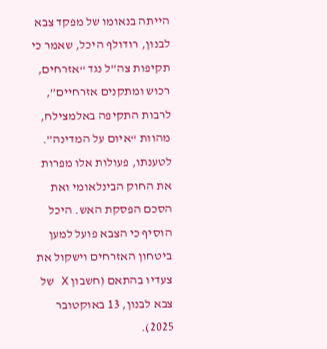הייתה בנאומו של מפקד צבא לבנון, רודולף היכל, שאמר כי תקיפות צה”ל נגד “אזרחים, רכוש ומתקנים אזרחיים”, לרבות התקיפה באלמצילח, מהוות “איום על המדינה”. לטענתו, פעולות אלו מפרות את החוק הבינלאומי ואת הסכם הפסקת האש. היכל הוסיף כי הצבא פועל למען ביטחון האזרחים וישקול את צעדיו בהתאם (חשבון X של צבא לבנון, 13 באוקטובר 2025).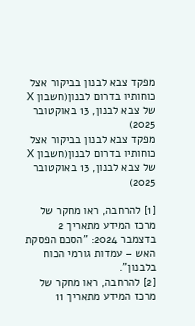מפקד צבא לבנון בביקור אצל כוחותיו בדרום לבנון(חשבון X של צבא לבנון, 13 באוקטובר 2025)
מפקד צבא לבנון בביקור אצל כוחותיו בדרום לבנון(חשבון X של צבא לבנון, 13 באוקטובר 2025)

[1] להרחבה, ראו מחקר של מרכז המידע מתאריך 2 בדצמבר 2024: "הסכם הפסקת האש – עמדות גורמי הכוח בלבנון".
[2] להרחבה, ראו מחקר של מרכז המידע מתאריך 11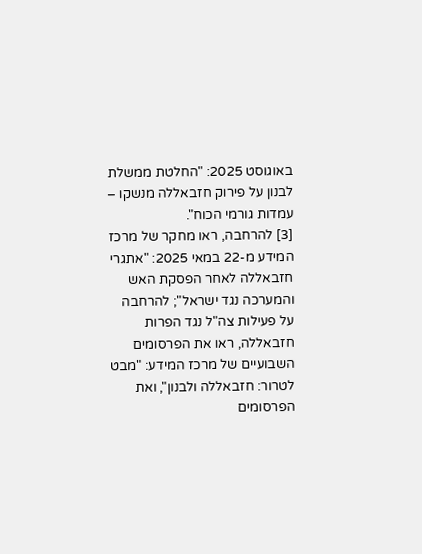באוגוסט 2025: "החלטת ממשלת לבנון על פירוק חזבאללה מנשקו – עמדות גורמי הכוח".
[3] להרחבה, ראו מחקר של מרכז המידע מ-22 במאי 2025: "אתגרי חזבאללה לאחר הפסקת האש והמערכה נגד ישראל"; להרחבה על פעילות צה"ל נגד הפרות חזבאללה, ראו את הפרסומים השבועיים של מרכז המידע: "מבט לטרור: חזבאללה ולבנון", ואת הפרסומים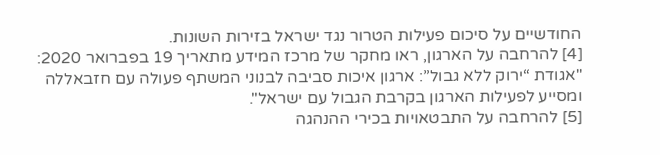החודשיים על סיכום פעילות הטרור נגד ישראל בזירות השונות.
[4] להרחבה על הארגון, ראו מחקר של מרכז המידע מתאריך 19 בפברואר 2020: "אגודת “ירוק ללא גבול”: ארגון איכות סביבה לבנוני המשתף פעולה עם חזבאללה ומסייע לפעילות הארגון בקרבת הגבול עם ישראל".
[5] להרחבה על התבטאויות בכירי ההנהגה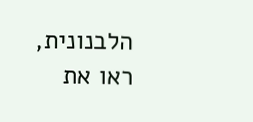הלבנונית, ראו את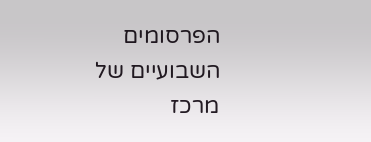הפרסומים השבועיים של מרכז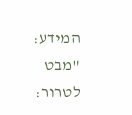המידע: "מבט לטרור: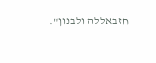חזבאללה ולבנון".